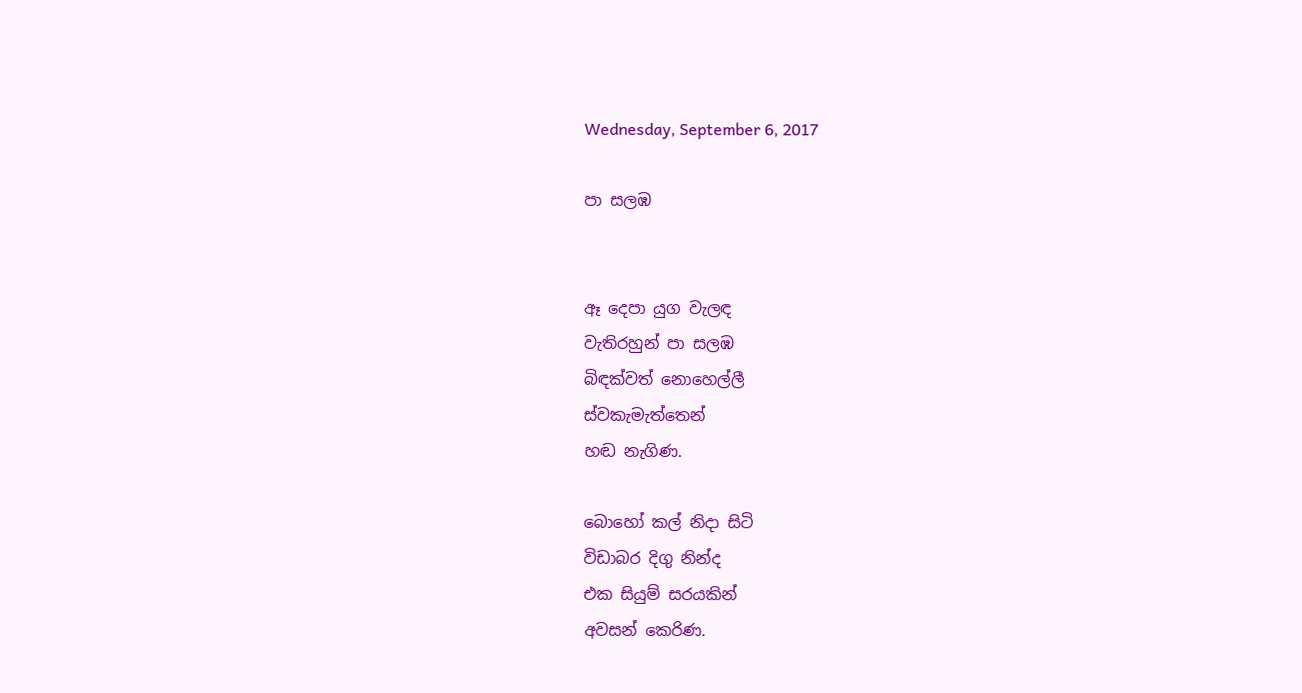Wednesday, September 6, 2017

පා සලඹ


ඈ දෙපා යුග වැලඳ
වැතිරහුන් පා සලඹ
බිඳක්වත් නොහෙල්ලී
ස්වකැමැත්තෙන්
හඬ නැගිණ.

බොහෝ කල් නිදා සිටි
විඩාබර දිගු නින්ද
එක සියුම් සරයකින්
අවසන් කෙරිණ.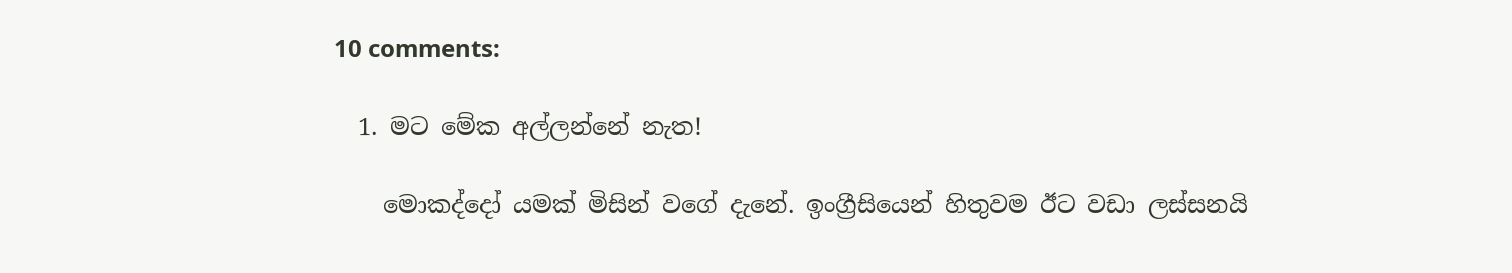10 comments:

  1. මට මේක අල්ලන්නේ නැත!

    මොකද්දෝ යමක් මිසින් වගේ දැනේ. ඉංග්‍රීසියෙන් හිතුවම ඊට වඩා ලස්සනයි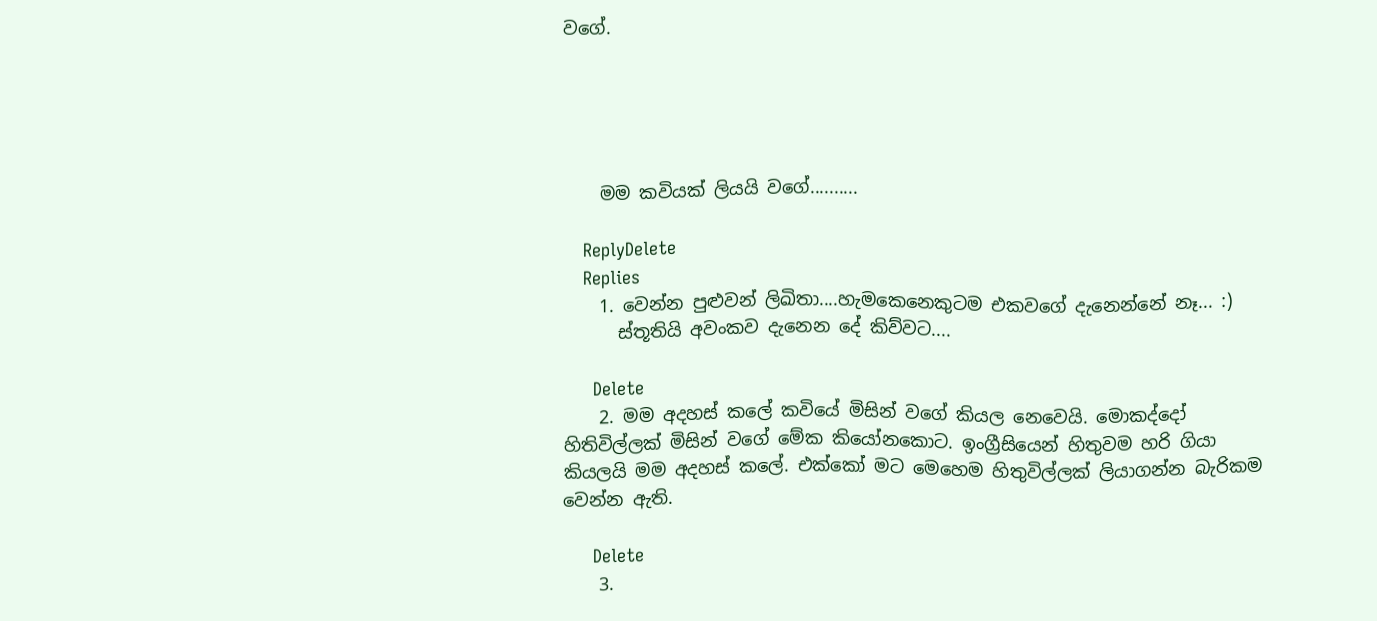වගේ.





    මම කවියක් ලියයි වගේ..........

    ReplyDelete
    Replies
    1. වෙන්න පුළුවන් ලිඛිතා....හැමකෙනෙකුටම එකවගේ දැනෙන්නේ නෑ... :)
      ස්තූතියි අවංකව දැනෙන දේ කිව්වට....

      Delete
    2. මම අදහස් කලේ කවියේ මිසින් වගේ කියල නෙවෙයි. මොකද්දෝ හිතිවිල්ලක් මිසින් වගේ මේක කියෝනකොට. ඉංග්‍රීසියෙන් හිතුවම හරි ගියා කියලයි මම අදහස් කලේ. එක්කෝ මට මෙහෙම හිතුවිල්ලක් ලියාගන්න බැරිකම වෙන්න ඇති.

      Delete
    3.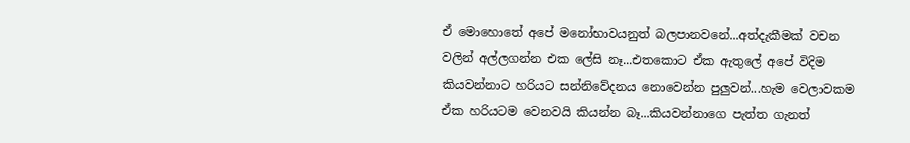ඒ මොහොතේ අපේ මනෝභාවයනුත් බලපානවනේ...අත්දැකීමක් වචන වලින් අල්ලගන්න එක ලේසි නෑ...එතකොට ඒක ඇතුලේ අපේ විදිම කියවන්නාට හරියට සන්නිවේදනය නොවෙන්න පුලුවන්...හැම වෙලාවකම ඒක හරියටම වෙනවයි කියන්න බෑ...කියවන්නාගෙ පැත්ත ගැනත්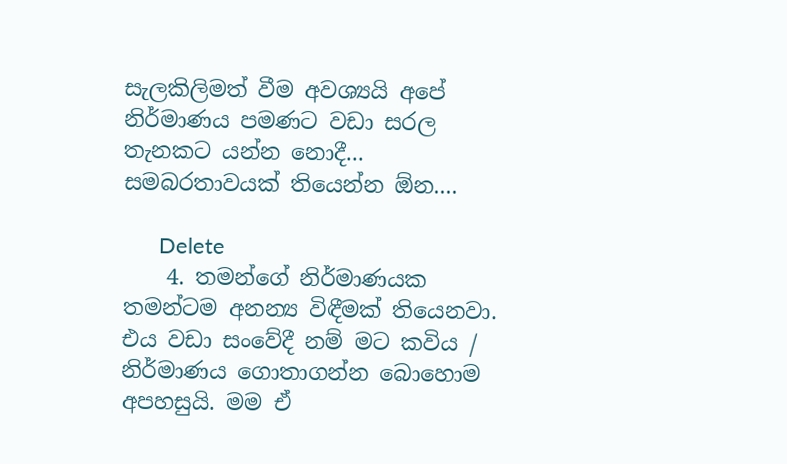සැලකිලිමත් වීම අවශ්‍යයි අපේ නිර්මාණය පමණට වඩා සරල තැනකට යන්න නොදී... සමබරතාවයක් තියෙන්න ඕන....

      Delete
    4. තමන්ගේ නිර්මාණයක තමන්ටම අනන්‍ය විඳීමක් තියෙනවා. එය වඩා සංවේදී නම් මට කවිය / නිර්මාණය ගොතාගන්න බොහොම අපහසුයි. මම ඒ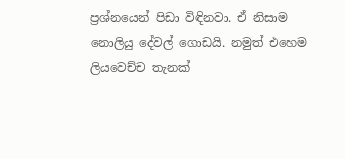ප්‍රශ්නයෙන් පිඩා විඳිනවා. ඒ නිසාම නොලියු දේවල් ගොඩයි. නමුත් එහෙම ලියවෙච්ච තැනක්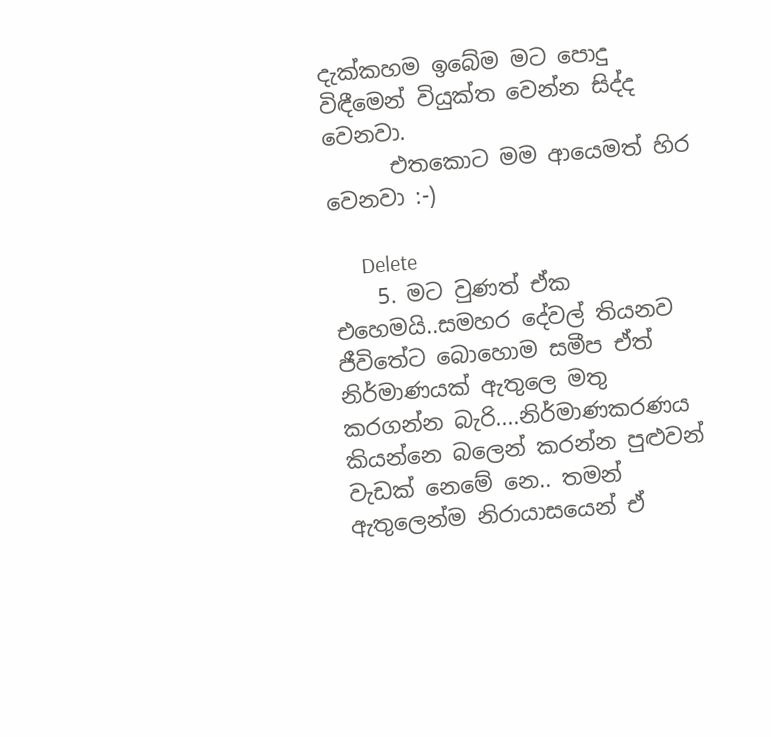දැක්කහම ඉබේම මට පොදු විඳීමෙන් වියුක්ත වෙන්න සිද්ද වෙනවා.
      එතකොට මම ආයෙමත් හිර වෙනවා :-)

      Delete
    5. මට වුණත් ඒක එහෙමයි..සමහර දේවල් තියනව ජීවිතේට බොහොම සමීප ඒත් නිර්මාණයක් ඇතුලෙ මතු කරගන්න බැරි....නිර්මාණකරණය කියන්නෙ බලෙන් කරන්න පුළුවන් වැඩක් නෙමේ නෙ.. තමන් ඇතුලෙන්ම නිරායාසයෙන් ඒ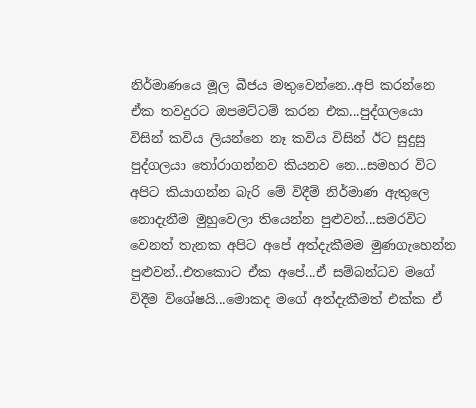නිර්මාණයෙ මූල බීජය මතුවෙන්නෙ..අපි කරන්නෙ ඒක තවදුරට ඔපමට්ටම් කරන එක...පුද්ගලයො විසින් කවිය ලියන්නෙ නෑ කවිය විසින් ඊට සුදුසු පුද්ගලයා තෝරාගන්නව කියනව නෙ...සමහර විට අපිට කියාගන්න බැරි මේ විදීම් නිර්මාණ ඇතුලෙ නොදැනීම මුහුවෙලා තියෙන්න පුළුවන්...සමරවිට වෙනත් තැනක අපිට අපේ අත්දැකීමම මුණගැහෙන්න පුළුවන්..එතකොට ඒක අපේ...ඒ සම්බන්ධව මගේ විදීම විශේෂයි...මොකද මගේ අත්දැකීමත් එක්ක ඒ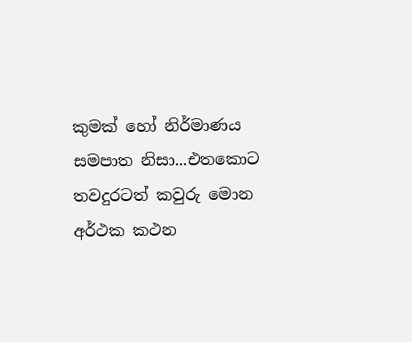කුමක් හෝ නිර්මාණය සමපාත නිසා...එතකොට තවදුරටත් කවුරු මොන අර්ථක කථන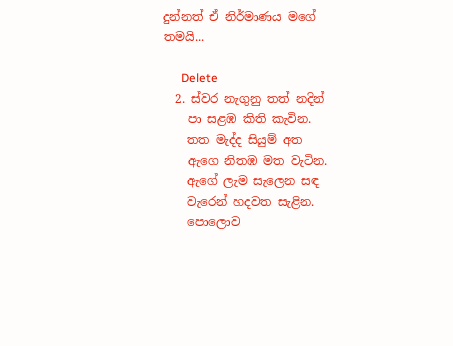දුන්නත් ඒ නිර්මාණය මගේ තමයි...

      Delete
  2. ස්වර නැගුනු තත් නදින්
    පා සළඹ කිති කැවින.
    තත මැද්ද සියුම් අත
    ඇගෙ නිතඹ මත වැටින.
    ඇගේ ලැම සැලෙන සඳ
    වැරෙන් හදවත සැළින.
    පොලොව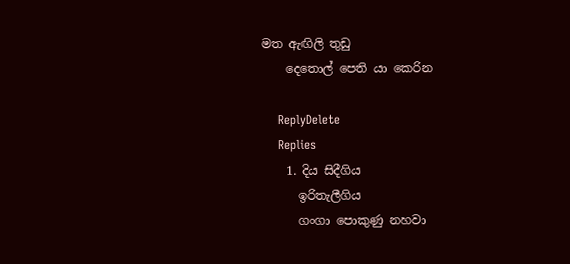මත ඇඟිලි තුඩු
    දෙතොල් පෙති යා කෙරින

    ReplyDelete
    Replies
    1. දිය සිදීගිය
      ඉරිතැලීගිය
      ගංගා පොකුණු නහවා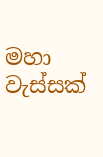මහා වැස්සක්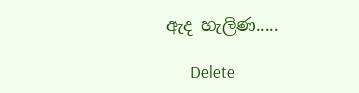ඇද හැලිණ.....

      Delete